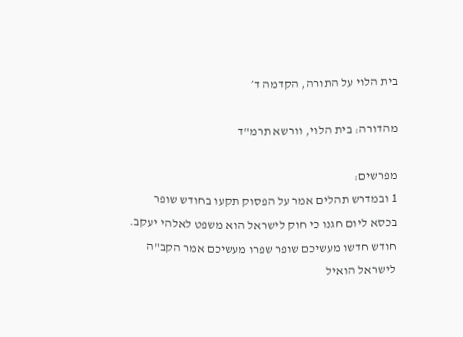בית הלוי על התורה, הקדמה ד׳

מהדורה: בית הלוי, וורשא תרמ"ד

מפרשים:
1 ובמדרש תהלים אמר על הפסוק תקעו בחודש שופר בכסא ליום חגנו כי חוק לישראל הוא משפט לאלהי יעקב. חודש חדשו מעשיכם שופר שפרו מעשיכם אמר הקב"ה לישראל הואיל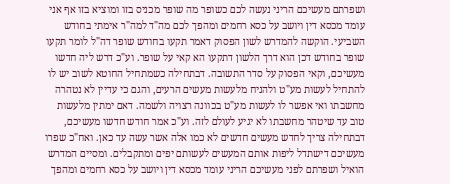ושפרתם מעשיכם הריני נעשה לכם כשופר מה שופר מכניס בזו ומוציא בזו אף אני עומד מכסא דין ויושב על כסא רחמים ומהפך לכם מה"ד למה"ר אימתי בחודש השביעי. הוקשה להמדרש לשון הפסוק דאמר תקעו בחודש שופר דה"ל לומר תקעו שופר בחודש דכן הוא דרך הלשון דתקעו הא קאי על שופר. וע"כ דרש ליה חדשו מעשיכם, וקאי הפסוק על סדר התשובה. דבתחילה כשמתחיל החוטא לשוב יש לו להתחיל לעשות מע"ט ולהניח מלעשות מעשים הרעים, והגם כי עדיין לא נטהרה מחשבתו ואי אפשר לו לעשות מע"ט בכוונה רצויה ולשמה. דאם ימתין מלעשות טוב עד שיטהר מחשבתו לא יגיע לעולם לזה. וע"כ אמר חודש חדשו מעשיכם, דבתחילה צריך לחדש מעשים חדשים לא כמו אלה אשר עשה עד כאן. ואח"כ שפרו מעשיכם דישתדל ליפות אותם המעשים לעשותם יפים ומתקבלים. ומסיים המדרש הואיל ושפרתם לפני מעשיכם הריני עומד מכסא דין ויושב על כסא רחמים ומהפך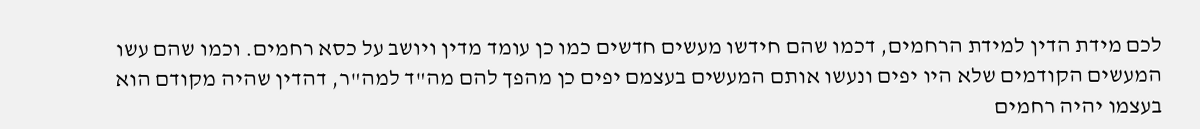לכם מידת הדין למידת הרחמים, דכמו שהם חידשו מעשים חדשים כמו כן עומד מדין ויושב על כסא רחמים. וכמו שהם עשו המעשים הקודמים שלא היו יפים ונעשו אותם המעשים בעצמם יפים כן מהפך להם מה"ד למה"ר, דהדין שהיה מקודם הוא בעצמו יהיה רחמים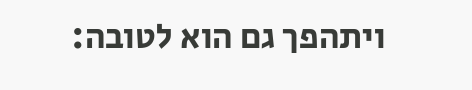ויתהפך גם הוא לטובה: